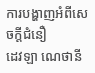ការបង្ហាញអំពីសេចក្តីជំនឿ
ដេវឡា ណេថានី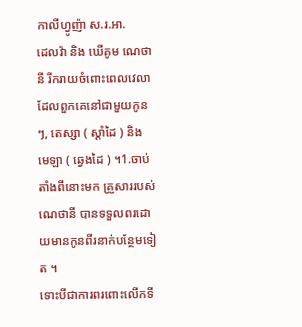កាលីហ្វូញ៉ា ស.រ.អា.
ដេលវ៉ា និង ឃើគូម ណេថានី រីករាយចំពោះពេលវេលាដែលពួកគេនៅជាមួយកូនៗ, តេស្សា ( ស្តាំដៃ ) និង មេឡា ( ឆ្វេងដៃ ) ។1.ចាប់តាំងពីនោះមក គ្រួសាររបស់ណេថានី បានទទួលពរដោយមានកូនពីរនាក់បន្ថែមទៀត ។
ទោះបីជាការពរពោះលើកទី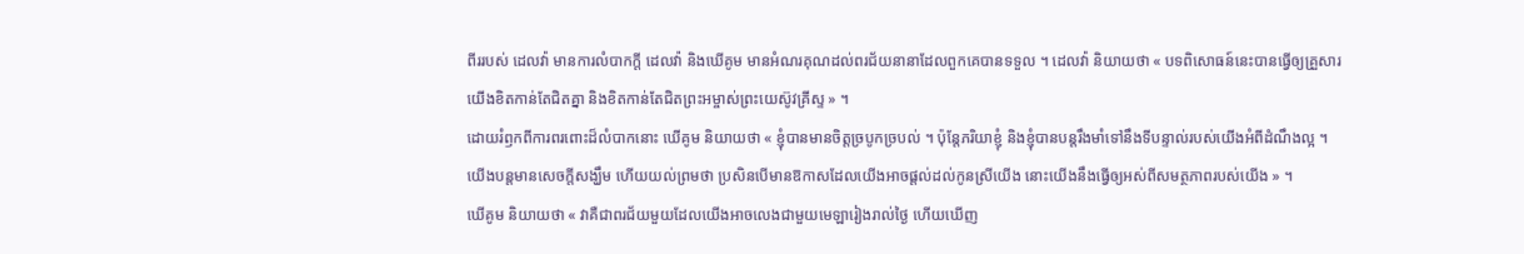ពីររបស់ ដេលវ៉ា មានការលំបាកក្តី ដេលវ៉ា និងឃើគូម មានអំណរគុណដល់ពរជ័យនានាដែលពួកគេបានទទួល ។ ដេលវ៉ា និយាយថា « បទពិសោធន៍នេះបានធ្វើឲ្យគ្រួសារយើងខិតកាន់តែជិតគ្នា និងខិតកាន់តែជិតព្រះអម្ចាស់ព្រះយេស៊ូវគ្រីស្ទ » ។
ដោយរំឭកពីការពរពោះដ៏លំបាកនោះ ឃើគូម និយាយថា « ខ្ញុំបានមានចិត្តច្របូកច្របល់ ។ ប៉ុន្តែភរិយាខ្ញុំ និងខ្ញុំបានបន្តរឹងមាំទៅនឹងទីបន្ទាល់របស់យើងអំពីដំណឹងល្អ ។ យើងបន្តមានសេចក្តីសង្ឃឹម ហើយយល់ព្រមថា ប្រសិនបើមានឱកាសដែលយើងអាចផ្តល់ដល់កូនស្រីយើង នោះយើងនឹងធ្វើឲ្យអស់ពីសមត្ថភាពរបស់យើង » ។
ឃើគូម និយាយថា « វាគឺជាពរជ័យមួយដែលយើងអាចលេងជាមួយមេឡារៀងរាល់ថ្ងៃ ហើយឃើញ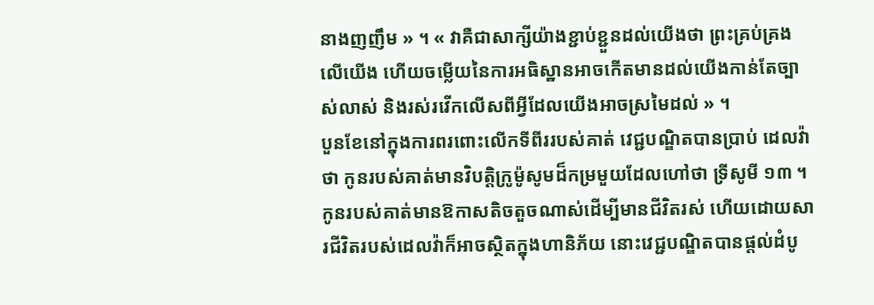នាងញញឹម » ។ « វាគឺជាសាក្សីយ៉ាងខ្ជាប់ខ្ជួនដល់យើងថា ព្រះគ្រប់គ្រងលើយើង ហើយចម្លើយនៃការអធិស្ឋានអាចកើតមានដល់យើងកាន់តែច្បាស់លាស់ និងរស់រវើកលើសពីអ្វីដែលយើងអាចស្រមៃដល់ » ។
បួនខែនៅក្នុងការពរពោះលើកទីពីររបស់គាត់ វេជ្ជបណ្ឌិតបានប្រាប់ ដេលវ៉ា ថា កូនរបស់គាត់មានវិបត្តិក្រូម៉ូសូមដ៏កម្រមួយដែលហៅថា ទ្រីសូមី ១៣ ។ កូនរបស់គាត់មានឱកាសតិចតួចណាស់ដើម្បីមានជីវិតរស់ ហើយដោយសារជីវិតរបស់ដេលវ៉ាក៏អាចស្ថិតក្នុងហានិភ័យ នោះវេជ្ជបណ្ឌិតបានផ្តល់ដំបូ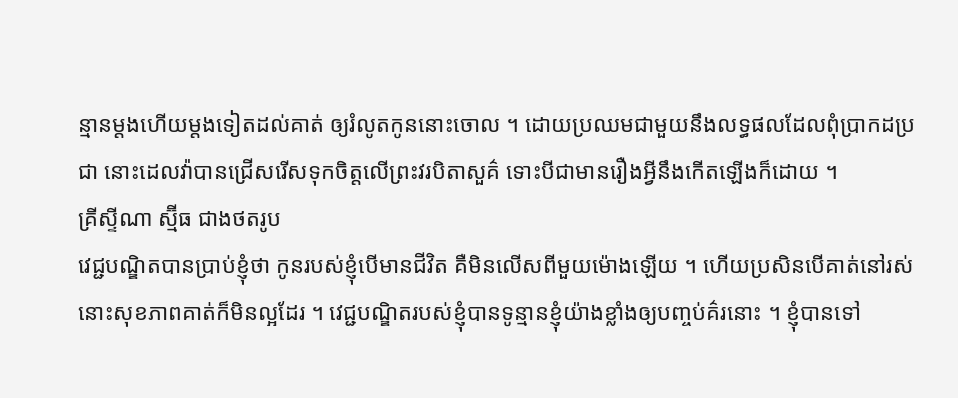ន្មានម្តងហើយម្តងទៀតដល់គាត់ ឲ្យរំលូតកូននោះចោល ។ ដោយប្រឈមជាមួយនឹងលទ្ធផលដែលពុំប្រាកដប្រជា នោះដេលវ៉ាបានជ្រើសរើសទុកចិត្តលើព្រះវរបិតាសួគ៌ ទោះបីជាមានរឿងអ្វីនឹងកើតឡើងក៏ដោយ ។
គ្រីស្ទីណា ស្ម៊ីធ ជាងថតរូប
វេជ្ជបណ្ឌិតបានប្រាប់ខ្ញុំថា កូនរបស់ខ្ញុំបើមានជីវិត គឺមិនលើសពីមួយម៉ោងឡើយ ។ ហើយប្រសិនបើគាត់នៅរស់ នោះសុខភាពគាត់ក៏មិនល្អដែរ ។ វេជ្ជបណ្ឌិតរបស់ខ្ញុំបានទូន្មានខ្ញុំយ៉ាងខ្លាំងឲ្យបញ្ចប់គ៌រនោះ ។ ខ្ញុំបានទៅ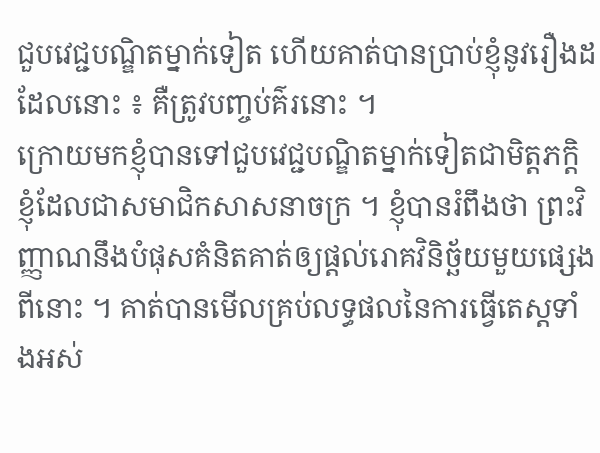ជួបវេជ្ជបណ្ឌិតម្នាក់ទៀត ហើយគាត់បានប្រាប់ខ្ញុំនូវរឿងដដែលនោះ ៖ គឺត្រូវបញ្ចប់គ៌រនោះ ។
ក្រោយមកខ្ញុំបានទៅជួបវេជ្ជបណ្ឌិតម្នាក់ទៀតជាមិត្តភក្តិខ្ញុំដែលជាសមាជិកសាសនាចក្រ ។ ខ្ញុំបានរំពឹងថា ព្រះវិញ្ញាណនឹងបំផុសគំនិតគាត់ឲ្យផ្តល់រោគវិនិច្ឆ័យមួយផ្សេងពីនោះ ។ គាត់បានមើលគ្រប់លទ្ធផលនៃការធ្វើតេស្តទាំងអស់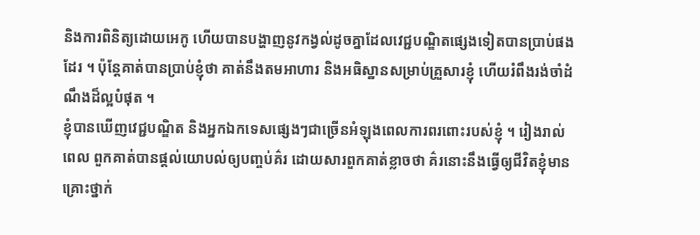និងការពិនិត្យដោយអេកូ ហើយបានបង្ហាញនូវកង្វល់ដូចគ្នាដែលវេជ្ជបណ្ឌិតផ្សេងទៀតបានប្រាប់ផងដែរ ។ ប៉ុន្តែគាត់បានប្រាប់ខ្ញុំថា គាត់នឹងតមអាហារ និងអធិស្ឋានសម្រាប់គ្រួសារខ្ញុំ ហើយរំពឹងរង់ចាំដំណឹងដ៏ល្អបំផុត ។
ខ្ញុំបានឃើញវេជ្ជបណ្ឌិត និងអ្នកឯកទេសផ្សេងៗជាច្រើនអំឡុងពេលការពរពោះរបស់ខ្ញុំ ។ រៀងរាល់ពេល ពួកគាត់បានផ្តល់យោបល់ឲ្យបញ្ចប់គ៌រ ដោយសារពួកគាត់ខ្លាចថា គ៌រនោះនឹងធ្វើឲ្យជីវិតខ្ញុំមានគ្រោះថ្នាក់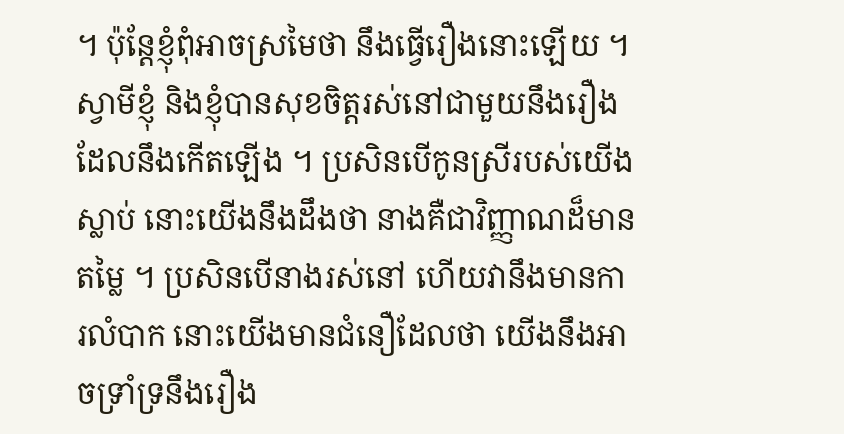។ ប៉ុន្តែខ្ញុំពុំអាចស្រមៃថា នឹងធ្វើរឿងនោះឡើយ ។
ស្វាមីខ្ញុំ និងខ្ញុំបានសុខចិត្តរស់នៅជាមួយនឹងរឿងដែលនឹងកើតឡើង ។ ប្រសិនបើកូនស្រីរបស់យើងស្លាប់ នោះយើងនឹងដឹងថា នាងគឺជាវិញ្ញាណដ៏មានតម្លៃ ។ ប្រសិនបើនាងរស់នៅ ហើយវានឹងមានការលំបាក នោះយើងមានជំនឿដែលថា យើងនឹងអាចទ្រាំទ្រនឹងរឿង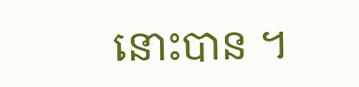នោះបាន ។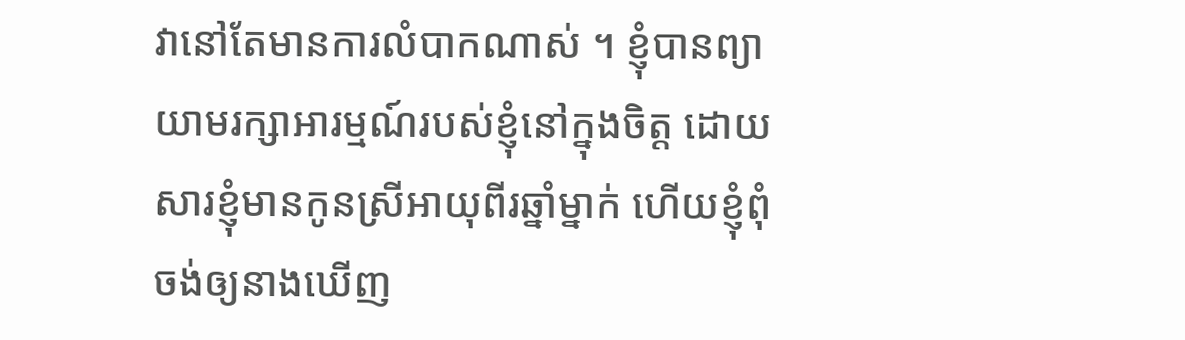វានៅតែមានការលំបាកណាស់ ។ ខ្ញុំបានព្យាយាមរក្សាអារម្មណ៍របស់ខ្ញុំនៅក្នុងចិត្ត ដោយសារខ្ញុំមានកូនស្រីអាយុពីរឆ្នាំម្នាក់ ហើយខ្ញុំពុំចង់ឲ្យនាងឃើញ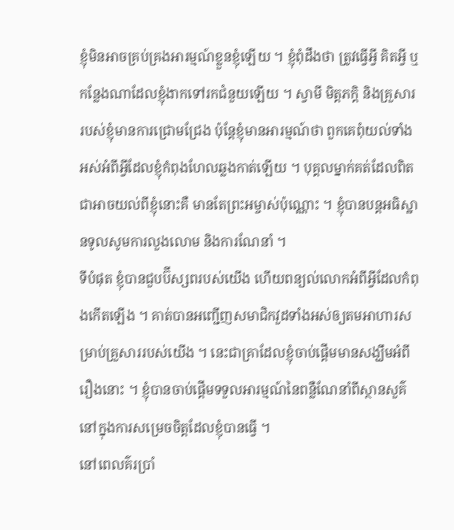ខ្ញុំមិនអាចគ្រប់គ្រងអារម្មណ៍ខ្លួនខ្ញុំឡើយ ។ ខ្ញុំពុំដឹងថា ត្រូវធ្វើអ្វី គិតអ្វី ឬកន្លែងណាដែលខ្ញុំងាកទៅរកជំនួយឡើយ ។ ស្វាមី មិត្តភក្ដិ និងគ្រួសាររបស់ខ្ញុំមានការជ្រោមជ្រែង ប៉ុន្តែខ្ញុំមានអារម្មណ៍ថា ពួកគេពុំយល់ទាំងអស់អំពីអ្វីដែលខ្ញុំកំពុងហែលឆ្លងកាត់ឡើយ ។ បុគ្គលម្នាក់គត់ដែលពិតជាអាចយល់ពីខ្ញុំនោះគឺ មានតែព្រះអម្ចាស់ប៉ុណ្ណោះ ។ ខ្ញុំបានបន្តអធិស្ឋានទូលសូមការលួងលោម និងការណែនាំ ។
ទីបំផុត ខ្ញុំបានជួបប៊ីស្សពរបស់យើង ហើយពន្យល់លោកអំពីអ្វីដែលកំពុងកើតឡើង ។ គាត់បានអញ្ជើញសមាជិកវួដទាំងអស់ឲ្យតមអាហារសម្រាប់គ្រួសាររបស់យើង ។ នេះជាគ្រាដែលខ្ញុំចាប់ផ្តើមមានសង្ឃឹមអំពីរឿងនោះ ។ ខ្ញុំបានចាប់ផ្តើមទទួលអារម្មណ៍នៃពន្លឺណែនាំពីស្ថានសួគ៌នៅក្នុងការសម្រេចចិត្តដែលខ្ញុំបានធ្វើ ។
នៅពេលគ៌រប្រាំ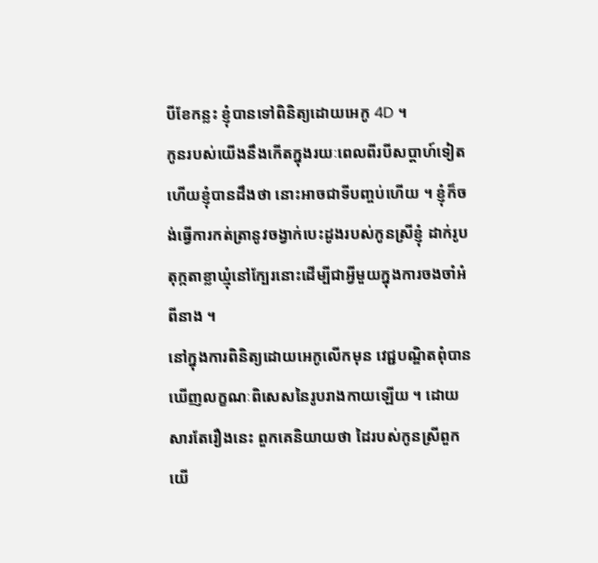បីខែកន្លះ ខ្ញុំបានទៅពិនិត្យដោយអេកូ 4D ។
កូនរបស់យើងនឹងកើតក្នុងរយៈពេលពីរបីសប្តាហ៍ទៀត ហើយខ្ញុំបានដឹងថា នោះអាចជាទីបញ្ចប់ហើយ ។ ខ្ញុំក៏ចង់ធ្វើការកត់ត្រានូវចង្វាក់បេះដូងរបស់កូនស្រីខ្ញុំ ដាក់រូបតុក្កតាខ្លាឃ្មុំនៅក្បែរនោះដើម្បីជាអ្វីមួយក្នុងការចងចាំអំពីនាង ។
នៅក្នុងការពិនិត្យដោយអេកូលើកមុន វេជ្ជបណ្ឌិតពុំបានឃើញលក្ខណៈពិសេសនៃរូបរាងកាយឡើយ ។ ដោយសារតែរឿងនេះ ពួកគេនិយាយថា ដៃរបស់កូនស្រីពួកយើ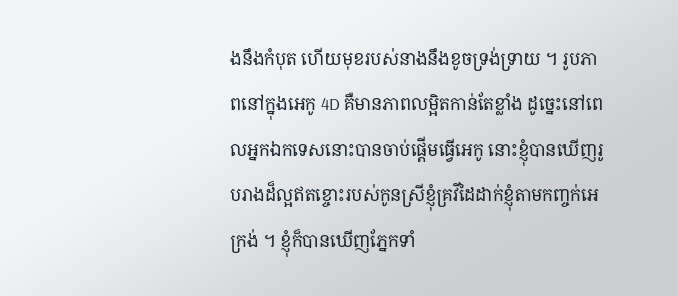ងនឹងកំបុត ហើយមុខរបស់នាងនឹងខូចទ្រង់ទ្រាយ ។ រូបភាពនៅក្នុងអេកូ 4D គឺមានភាពលម្អិតកាន់តែខ្លាំង ដូច្នេះនៅពេលអ្នកឯកទេសនោះបានចាប់ផ្តើមធ្វើអេកូ នោះខ្ញុំបានឃើញរូបរាងដ៏ល្អឥតខ្ចោះរបស់កូនស្រីខ្ញុំគ្រវីដៃដាក់ខ្ញុំតាមកញ្ចក់អេក្រង់ ។ ខ្ញុំក៏បានឃើញភ្នែកទាំ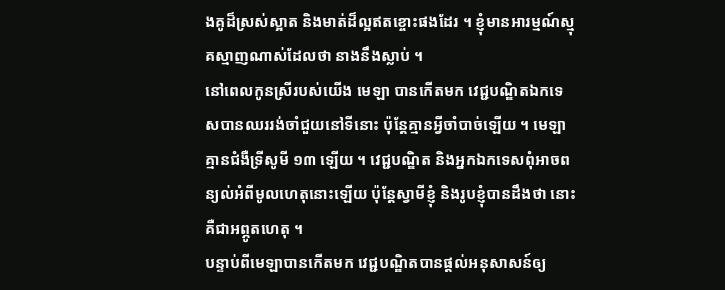ងគូដ៏ស្រស់ស្អាត និងមាត់ដ៏ល្អឥតខ្ចោះផងដែរ ។ ខ្ញុំមានអារម្មណ៍ស្មុគស្មាញណាស់ដែលថា នាងនឹងស្លាប់ ។
នៅពេលកូនស្រីរបស់យើង មេឡា បានកើតមក វេជ្ជបណ្ឌិតឯកទេសបានឈររង់ចាំជួយនៅទីនោះ ប៉ុន្តែគ្មានអ្វីចាំបាច់ឡើយ ។ មេឡាគ្មានជំងឺទ្រីសូមី ១៣ ឡើយ ។ វេជ្ជបណ្ឌិត និងអ្នកឯកទេសពុំអាចពន្យល់អំពីមូលហេតុនោះឡើយ ប៉ុន្តែស្វាមីខ្ញុំ និងរូបខ្ញុំបានដឹងថា នោះគឺជាអព្ភូតហេតុ ។
បន្ទាប់ពីមេឡាបានកើតមក វេជ្ជបណ្ឌិតបានផ្តល់អនុសាសន៍ឲ្យ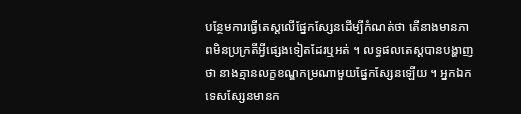បន្ថែមការធ្វើតេស្តលើផ្នែកស្សែនដើម្បីកំណត់ថា តើនាងមានភាពមិនប្រក្រតីអ្វីផ្សេងទៀតដែរឬអត់ ។ លទ្ធផលតេស្តបានបង្ហាញថា នាងគ្មានលក្ខខណ្ឌកម្រណាមួយផ្នែកស្សែនឡើយ ។ អ្នកឯកទេសស្សែនមានក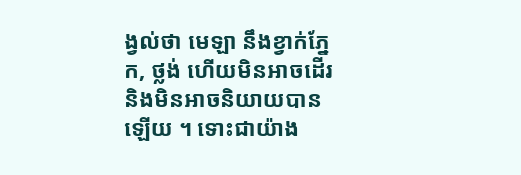ង្វល់ថា មេឡា នឹងខ្វាក់ភ្នែក, ថ្លង់ ហើយមិនអាចដើរ និងមិនអាចនិយាយបានឡើយ ។ ទោះជាយ៉ាង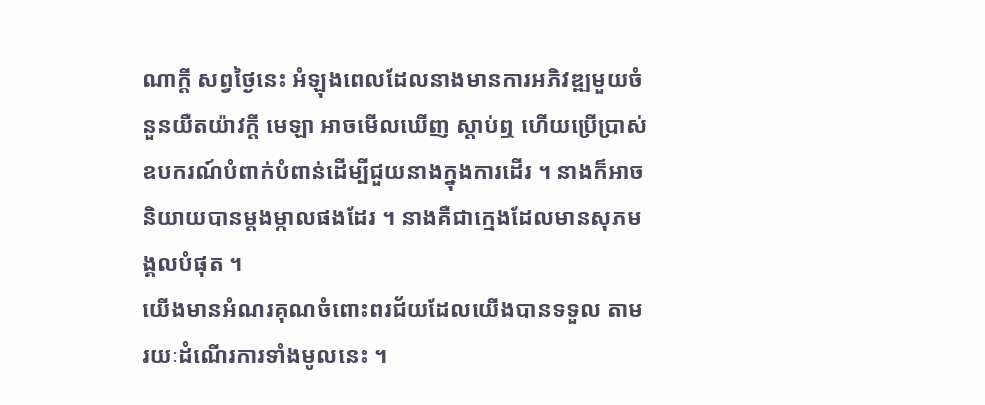ណាក្តី សព្វថ្ងៃនេះ អំឡុងពេលដែលនាងមានការអភិវឌ្ឍមួយចំនួនយឺតយ៉ាវក្តី មេឡា អាចមើលឃើញ ស្តាប់ឮ ហើយប្រើប្រាស់ឧបករណ៍បំពាក់បំពាន់ដើម្បីជួយនាងក្នុងការដើរ ។ នាងក៏អាចនិយាយបានម្តងម្កាលផងដែរ ។ នាងគឺជាក្មេងដែលមានសុភមង្គលបំផុត ។
យើងមានអំណរគុណចំពោះពរជ័យដែលយើងបានទទួល តាមរយៈដំណើរការទាំងមូលនេះ ។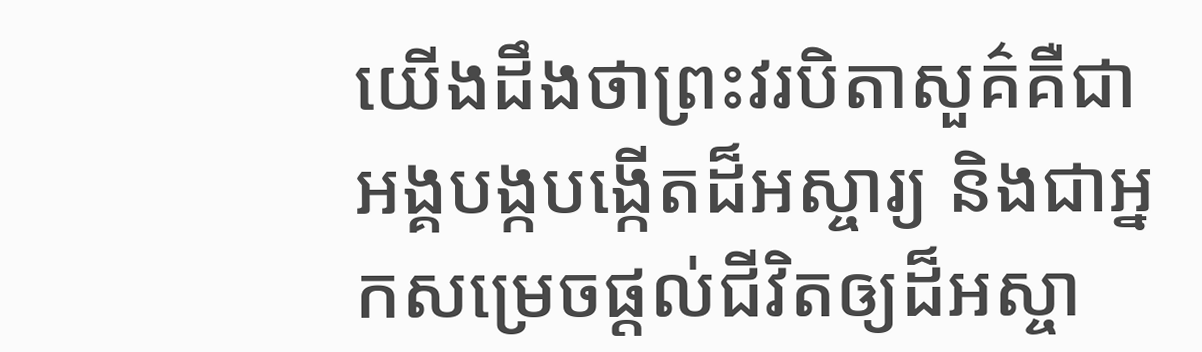យើងដឹងថាព្រះវរបិតាសួគ៌គឺជា អង្គបង្កបង្កើតដ៏អស្ចារ្យ និងជាអ្នកសម្រេចផ្តល់ជីវិតឲ្យដ៏អស្ចា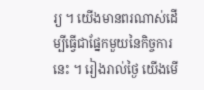រ្យ ។ យើងមានពរណាស់ដើម្បីធ្វើជាផ្នែកមួយនៃកិច្ចការនេះ ។ រៀងរាល់ថ្ងៃ យើងមើ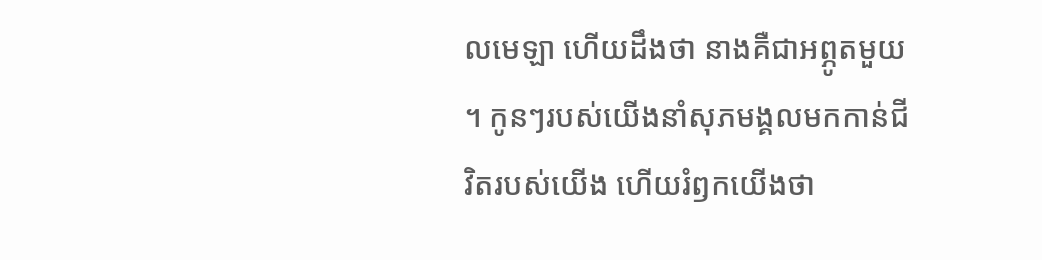លមេឡា ហើយដឹងថា នាងគឺជាអព្ភូតមួយ ។ កូនៗរបស់យើងនាំសុភមង្គលមកកាន់ជីវិតរបស់យើង ហើយរំឭកយើងថា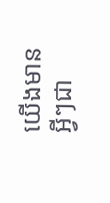យើងមានអ្វីៗជា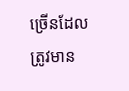ច្រើនដែលត្រូវមាន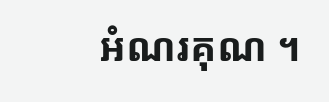អំណរគុណ ។